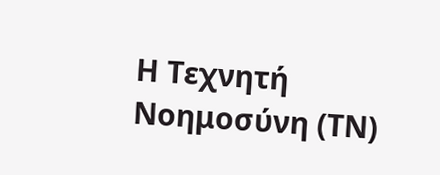Η Τεχνητή Νοημοσύνη (ΤΝ)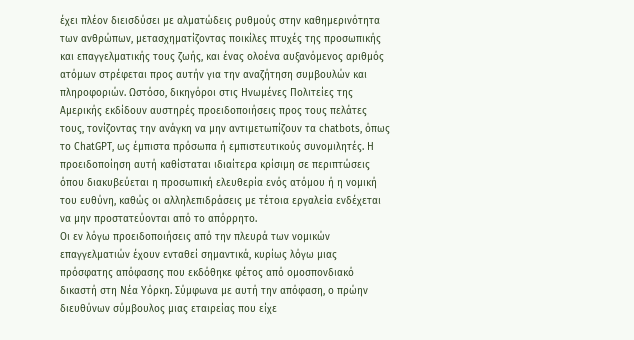έχει πλέον διεισδύσει με αλματώδεις ρυθμούς στην καθημερινότητα των ανθρώπων, μετασχηματίζοντας ποικίλες πτυχές της προσωπικής και επαγγελματικής τους ζωής, και ένας ολοένα αυξανόμενος αριθμός ατόμων στρέφεται προς αυτήν για την αναζήτηση συμβουλών και πληροφοριών. Ωστόσο, δικηγόροι στις Ηνωμένες Πολιτείες της Αμερικής εκδίδουν αυστηρές προειδοποιήσεις προς τους πελάτες τους, τονίζοντας την ανάγκη να μην αντιμετωπίζουν τα chatbots, όπως το ChatGPT, ως έμπιστα πρόσωπα ή εμπιστευτικούς συνομιλητές. Η προειδοποίηση αυτή καθίσταται ιδιαίτερα κρίσιμη σε περιπτώσεις όπου διακυβεύεται η προσωπική ελευθερία ενός ατόμου ή η νομική του ευθύνη, καθώς οι αλληλεπιδράσεις με τέτοια εργαλεία ενδέχεται να μην προστατεύονται από το απόρρητο.
Οι εν λόγω προειδοποιήσεις από την πλευρά των νομικών επαγγελματιών έχουν ενταθεί σημαντικά, κυρίως λόγω μιας πρόσφατης απόφασης που εκδόθηκε φέτος από ομοσπονδιακό δικαστή στη Νέα Υόρκη. Σύμφωνα με αυτή την απόφαση, ο πρώην διευθύνων σύμβουλος μιας εταιρείας που είχε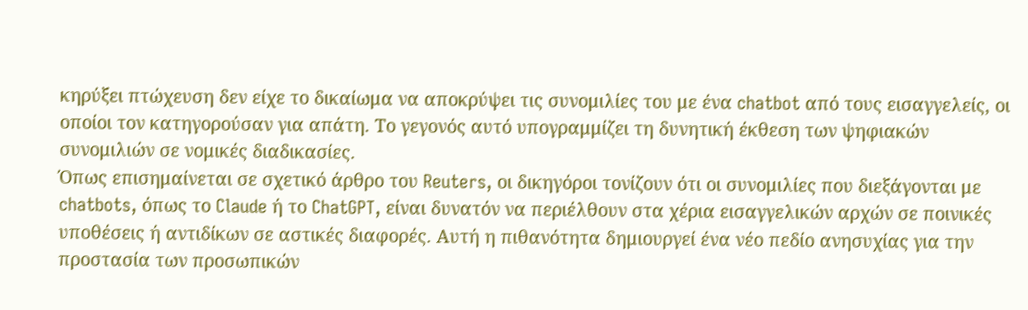κηρύξει πτώχευση δεν είχε το δικαίωμα να αποκρύψει τις συνομιλίες του με ένα chatbot από τους εισαγγελείς, οι οποίοι τον κατηγορούσαν για απάτη. Το γεγονός αυτό υπογραμμίζει τη δυνητική έκθεση των ψηφιακών συνομιλιών σε νομικές διαδικασίες.
Όπως επισημαίνεται σε σχετικό άρθρο του Reuters, οι δικηγόροι τονίζουν ότι οι συνομιλίες που διεξάγονται με chatbots, όπως το Claude ή το ChatGPT, είναι δυνατόν να περιέλθουν στα χέρια εισαγγελικών αρχών σε ποινικές υποθέσεις ή αντιδίκων σε αστικές διαφορές. Αυτή η πιθανότητα δημιουργεί ένα νέο πεδίο ανησυχίας για την προστασία των προσωπικών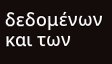δεδομένων και των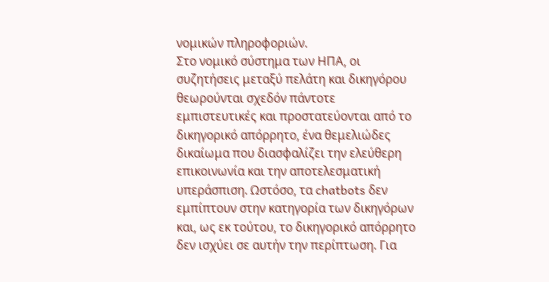νομικών πληροφοριών.
Στο νομικό σύστημα των ΗΠΑ, οι συζητήσεις μεταξύ πελάτη και δικηγόρου θεωρούνται σχεδόν πάντοτε εμπιστευτικές και προστατεύονται από το δικηγορικό απόρρητο, ένα θεμελιώδες δικαίωμα που διασφαλίζει την ελεύθερη επικοινωνία και την αποτελεσματική υπεράσπιση. Ωστόσο, τα chatbots δεν εμπίπτουν στην κατηγορία των δικηγόρων και, ως εκ τούτου, το δικηγορικό απόρρητο δεν ισχύει σε αυτήν την περίπτωση. Για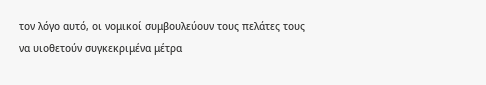τον λόγο αυτό, οι νομικοί συμβουλεύουν τους πελάτες τους να υιοθετούν συγκεκριμένα μέτρα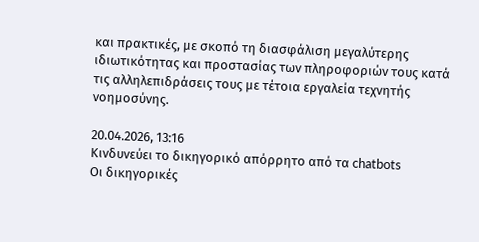και πρακτικές, με σκοπό τη διασφάλιση μεγαλύτερης ιδιωτικότητας και προστασίας των πληροφοριών τους κατά τις αλληλεπιδράσεις τους με τέτοια εργαλεία τεχνητής νοημοσύνης.

20.04.2026, 13:16
Κινδυνεύει το δικηγορικό απόρρητο από τα chatbots
Οι δικηγορικές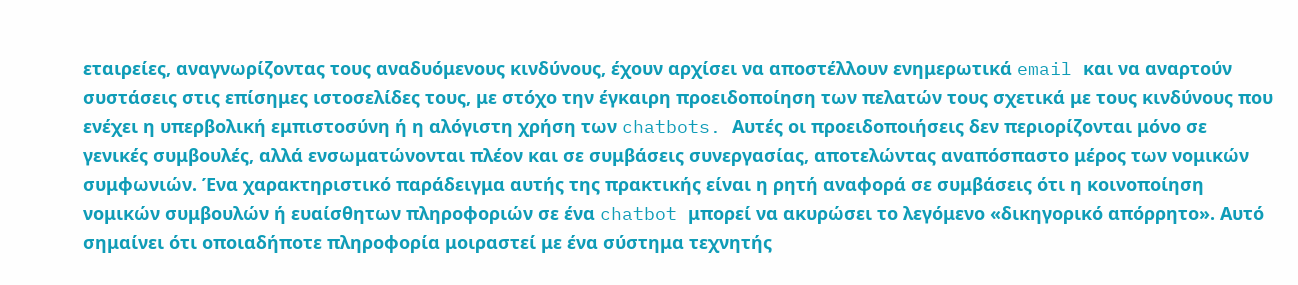εταιρείες, αναγνωρίζοντας τους αναδυόμενους κινδύνους, έχουν αρχίσει να αποστέλλουν ενημερωτικά email και να αναρτούν συστάσεις στις επίσημες ιστοσελίδες τους, με στόχο την έγκαιρη προειδοποίηση των πελατών τους σχετικά με τους κινδύνους που ενέχει η υπερβολική εμπιστοσύνη ή η αλόγιστη χρήση των chatbots. Αυτές οι προειδοποιήσεις δεν περιορίζονται μόνο σε γενικές συμβουλές, αλλά ενσωματώνονται πλέον και σε συμβάσεις συνεργασίας, αποτελώντας αναπόσπαστο μέρος των νομικών συμφωνιών. Ένα χαρακτηριστικό παράδειγμα αυτής της πρακτικής είναι η ρητή αναφορά σε συμβάσεις ότι η κοινοποίηση νομικών συμβουλών ή ευαίσθητων πληροφοριών σε ένα chatbot μπορεί να ακυρώσει το λεγόμενο «δικηγορικό απόρρητο». Αυτό σημαίνει ότι οποιαδήποτε πληροφορία μοιραστεί με ένα σύστημα τεχνητής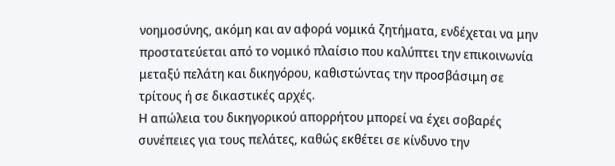νοημοσύνης, ακόμη και αν αφορά νομικά ζητήματα, ενδέχεται να μην προστατεύεται από το νομικό πλαίσιο που καλύπτει την επικοινωνία μεταξύ πελάτη και δικηγόρου, καθιστώντας την προσβάσιμη σε τρίτους ή σε δικαστικές αρχές.
Η απώλεια του δικηγορικού απορρήτου μπορεί να έχει σοβαρές συνέπειες για τους πελάτες, καθώς εκθέτει σε κίνδυνο την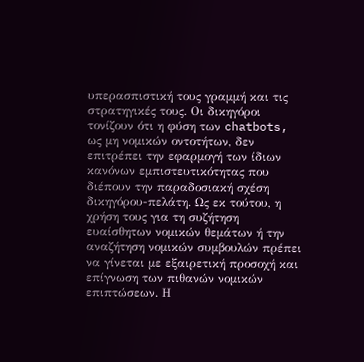υπερασπιστική τους γραμμή και τις στρατηγικές τους. Οι δικηγόροι τονίζουν ότι η φύση των chatbots, ως μη νομικών οντοτήτων, δεν επιτρέπει την εφαρμογή των ίδιων κανόνων εμπιστευτικότητας που διέπουν την παραδοσιακή σχέση δικηγόρου-πελάτη. Ως εκ τούτου, η χρήση τους για τη συζήτηση ευαίσθητων νομικών θεμάτων ή την αναζήτηση νομικών συμβουλών πρέπει να γίνεται με εξαιρετική προσοχή και επίγνωση των πιθανών νομικών επιπτώσεων. Η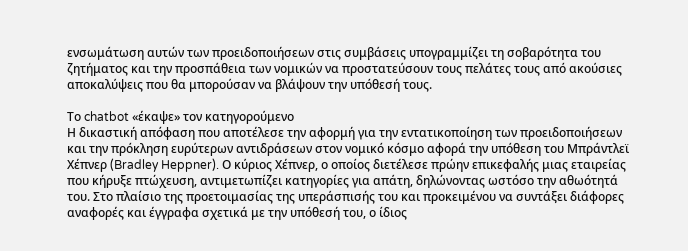ενσωμάτωση αυτών των προειδοποιήσεων στις συμβάσεις υπογραμμίζει τη σοβαρότητα του ζητήματος και την προσπάθεια των νομικών να προστατεύσουν τους πελάτες τους από ακούσιες αποκαλύψεις που θα μπορούσαν να βλάψουν την υπόθεσή τους.

Το chatbot «έκαψε» τον κατηγορούμενο
Η δικαστική απόφαση που αποτέλεσε την αφορμή για την εντατικοποίηση των προειδοποιήσεων και την πρόκληση ευρύτερων αντιδράσεων στον νομικό κόσμο αφορά την υπόθεση του Μπράντλεϊ Χέπνερ (Bradley Heppner). Ο κύριος Χέπνερ, ο οποίος διετέλεσε πρώην επικεφαλής μιας εταιρείας που κήρυξε πτώχευση, αντιμετωπίζει κατηγορίες για απάτη, δηλώνοντας ωστόσο την αθωότητά του. Στο πλαίσιο της προετοιμασίας της υπεράσπισής του και προκειμένου να συντάξει διάφορες αναφορές και έγγραφα σχετικά με την υπόθεσή του, ο ίδιος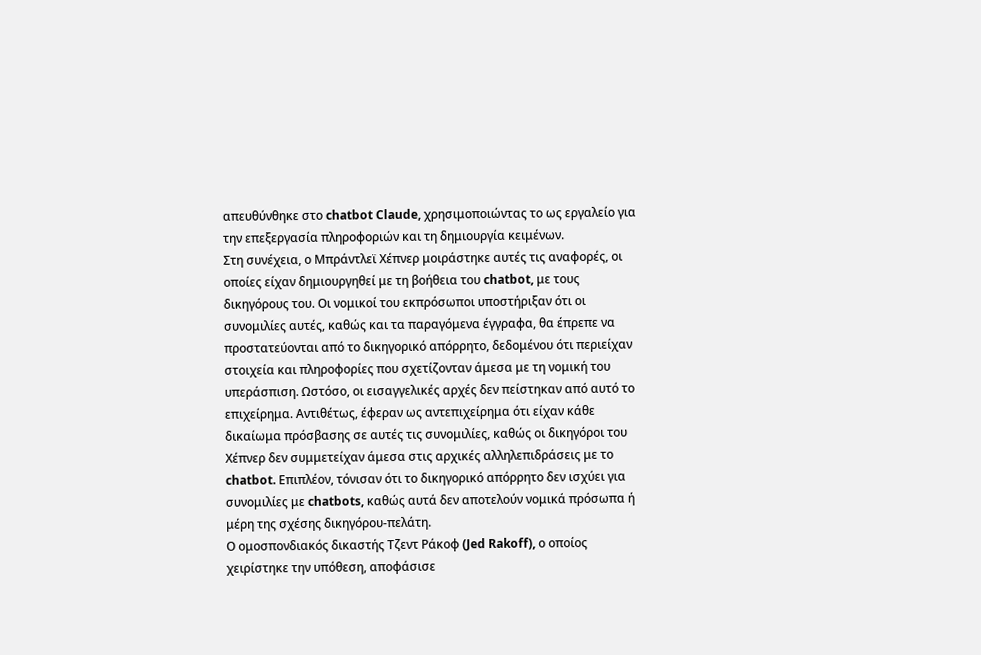απευθύνθηκε στο chatbot Claude, χρησιμοποιώντας το ως εργαλείο για την επεξεργασία πληροφοριών και τη δημιουργία κειμένων.
Στη συνέχεια, ο Μπράντλεϊ Χέπνερ μοιράστηκε αυτές τις αναφορές, οι οποίες είχαν δημιουργηθεί με τη βοήθεια του chatbot, με τους δικηγόρους του. Οι νομικοί του εκπρόσωποι υποστήριξαν ότι οι συνομιλίες αυτές, καθώς και τα παραγόμενα έγγραφα, θα έπρεπε να προστατεύονται από το δικηγορικό απόρρητο, δεδομένου ότι περιείχαν στοιχεία και πληροφορίες που σχετίζονταν άμεσα με τη νομική του υπεράσπιση. Ωστόσο, οι εισαγγελικές αρχές δεν πείστηκαν από αυτό το επιχείρημα. Αντιθέτως, έφεραν ως αντεπιχείρημα ότι είχαν κάθε δικαίωμα πρόσβασης σε αυτές τις συνομιλίες, καθώς οι δικηγόροι του Χέπνερ δεν συμμετείχαν άμεσα στις αρχικές αλληλεπιδράσεις με το chatbot. Επιπλέον, τόνισαν ότι το δικηγορικό απόρρητο δεν ισχύει για συνομιλίες με chatbots, καθώς αυτά δεν αποτελούν νομικά πρόσωπα ή μέρη της σχέσης δικηγόρου-πελάτη.
Ο ομοσπονδιακός δικαστής Τζεντ Ράκοφ (Jed Rakoff), ο οποίος χειρίστηκε την υπόθεση, αποφάσισε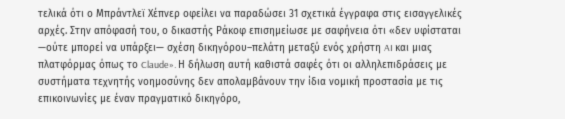τελικά ότι ο Μπράντλεϊ Χέπνερ οφείλει να παραδώσει 31 σχετικά έγγραφα στις εισαγγελικές αρχές. Στην απόφασή του, ο δικαστής Ράκοφ επισημείωσε με σαφήνεια ότι «δεν υφίσταται —ούτε μπορεί να υπάρξει— σχέση δικηγόρου–πελάτη μεταξύ ενός χρήστη AI και μιας πλατφόρμας όπως το Claude». Η δήλωση αυτή καθιστά σαφές ότι οι αλληλεπιδράσεις με συστήματα τεχνητής νοημοσύνης δεν απολαμβάνουν την ίδια νομική προστασία με τις επικοινωνίες με έναν πραγματικό δικηγόρο,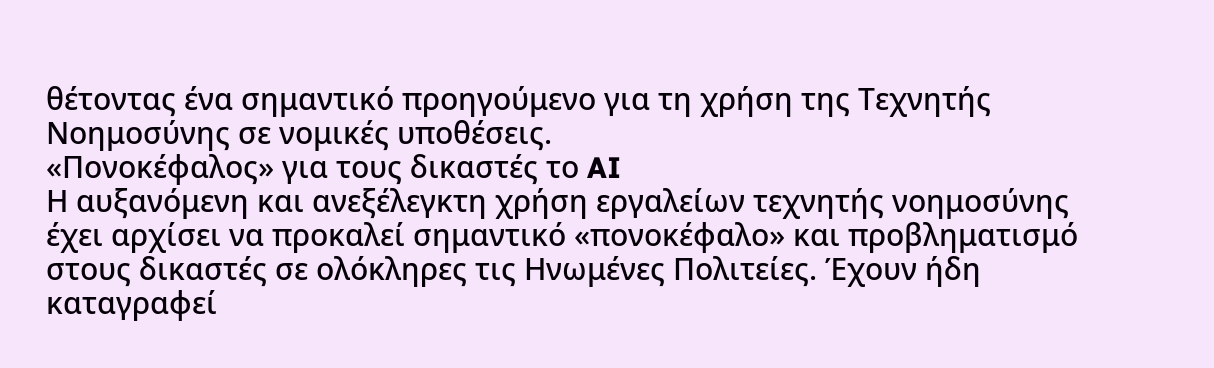θέτοντας ένα σημαντικό προηγούμενο για τη χρήση της Τεχνητής Νοημοσύνης σε νομικές υποθέσεις.
«Πονοκέφαλος» για τους δικαστές το AI
Η αυξανόμενη και ανεξέλεγκτη χρήση εργαλείων τεχνητής νοημοσύνης έχει αρχίσει να προκαλεί σημαντικό «πονοκέφαλο» και προβληματισμό στους δικαστές σε ολόκληρες τις Ηνωμένες Πολιτείες. Έχουν ήδη καταγραφεί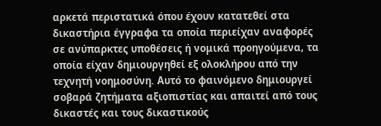αρκετά περιστατικά όπου έχουν κατατεθεί στα δικαστήρια έγγραφα τα οποία περιείχαν αναφορές σε ανύπαρκτες υποθέσεις ή νομικά προηγούμενα, τα οποία είχαν δημιουργηθεί εξ ολοκλήρου από την τεχνητή νοημοσύνη. Αυτό το φαινόμενο δημιουργεί σοβαρά ζητήματα αξιοπιστίας και απαιτεί από τους δικαστές και τους δικαστικούς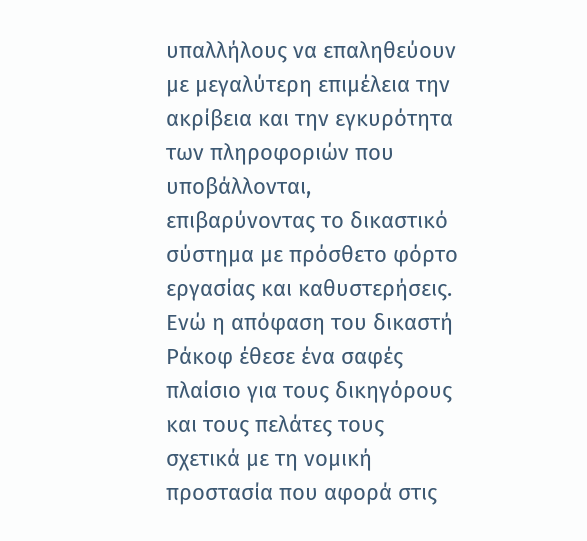υπαλλήλους να επαληθεύουν με μεγαλύτερη επιμέλεια την ακρίβεια και την εγκυρότητα των πληροφοριών που υποβάλλονται, επιβαρύνοντας το δικαστικό σύστημα με πρόσθετο φόρτο εργασίας και καθυστερήσεις.
Ενώ η απόφαση του δικαστή Ράκοφ έθεσε ένα σαφές πλαίσιο για τους δικηγόρους και τους πελάτες τους σχετικά με τη νομική προστασία που αφορά στις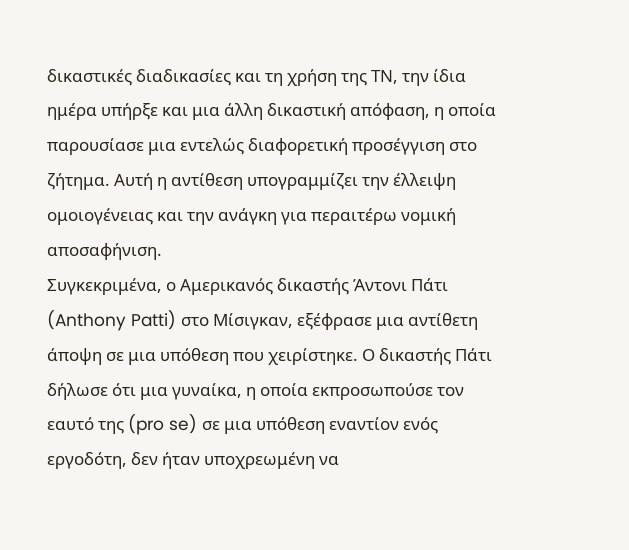δικαστικές διαδικασίες και τη χρήση της ΤΝ, την ίδια ημέρα υπήρξε και μια άλλη δικαστική απόφαση, η οποία παρουσίασε μια εντελώς διαφορετική προσέγγιση στο ζήτημα. Αυτή η αντίθεση υπογραμμίζει την έλλειψη ομοιογένειας και την ανάγκη για περαιτέρω νομική αποσαφήνιση.
Συγκεκριμένα, ο Αμερικανός δικαστής Άντονι Πάτι (Anthony Patti) στο Μίσιγκαν, εξέφρασε μια αντίθετη άποψη σε μια υπόθεση που χειρίστηκε. Ο δικαστής Πάτι δήλωσε ότι μια γυναίκα, η οποία εκπροσωπούσε τον εαυτό της (pro se) σε μια υπόθεση εναντίον ενός εργοδότη, δεν ήταν υποχρεωμένη να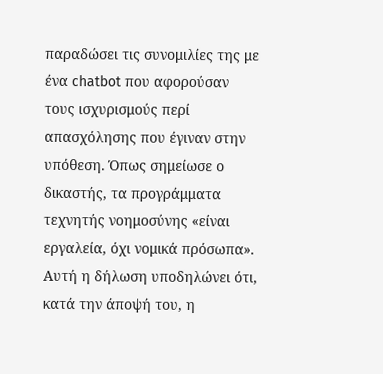παραδώσει τις συνομιλίες της με ένα chatbot που αφορούσαν τους ισχυρισμούς περί απασχόλησης που έγιναν στην υπόθεση. Όπως σημείωσε ο δικαστής, τα προγράμματα τεχνητής νοημοσύνης «είναι εργαλεία, όχι νομικά πρόσωπα». Αυτή η δήλωση υποδηλώνει ότι, κατά την άποψή του, η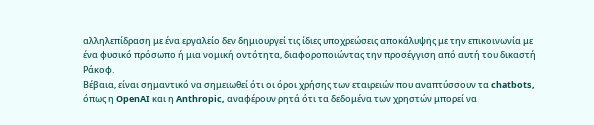αλληλεπίδραση με ένα εργαλείο δεν δημιουργεί τις ίδιες υποχρεώσεις αποκάλυψης με την επικοινωνία με ένα φυσικό πρόσωπο ή μια νομική οντότητα, διαφοροποιώντας την προσέγγιση από αυτή του δικαστή Ράκοφ.
Βέβαια, είναι σημαντικό να σημειωθεί ότι οι όροι χρήσης των εταιρειών που αναπτύσσουν τα chatbots, όπως η OpenAI και η Anthropic, αναφέρουν ρητά ότι τα δεδομένα των χρηστών μπορεί να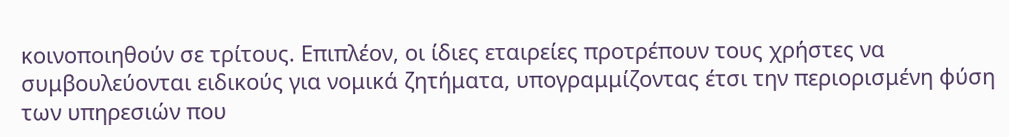κοινοποιηθούν σε τρίτους. Επιπλέον, οι ίδιες εταιρείες προτρέπουν τους χρήστες να συμβουλεύονται ειδικούς για νομικά ζητήματα, υπογραμμίζοντας έτσι την περιορισμένη φύση των υπηρεσιών που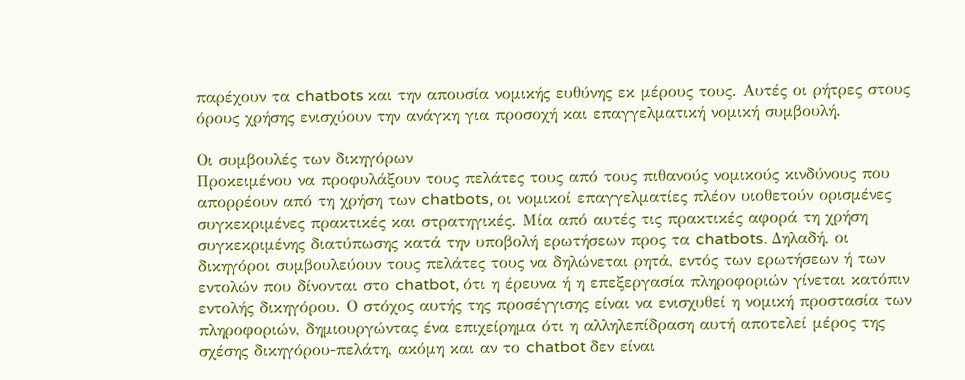παρέχουν τα chatbots και την απουσία νομικής ευθύνης εκ μέρους τους. Αυτές οι ρήτρες στους όρους χρήσης ενισχύουν την ανάγκη για προσοχή και επαγγελματική νομική συμβουλή.

Οι συμβουλές των δικηγόρων
Προκειμένου να προφυλάξουν τους πελάτες τους από τους πιθανούς νομικούς κινδύνους που απορρέουν από τη χρήση των chatbots, οι νομικοί επαγγελματίες πλέον υιοθετούν ορισμένες συγκεκριμένες πρακτικές και στρατηγικές. Μία από αυτές τις πρακτικές αφορά τη χρήση συγκεκριμένης διατύπωσης κατά την υποβολή ερωτήσεων προς τα chatbots. Δηλαδή, οι δικηγόροι συμβουλεύουν τους πελάτες τους να δηλώνεται ρητά, εντός των ερωτήσεων ή των εντολών που δίνονται στο chatbot, ότι η έρευνα ή η επεξεργασία πληροφοριών γίνεται κατόπιν εντολής δικηγόρου. Ο στόχος αυτής της προσέγγισης είναι να ενισχυθεί η νομική προστασία των πληροφοριών, δημιουργώντας ένα επιχείρημα ότι η αλληλεπίδραση αυτή αποτελεί μέρος της σχέσης δικηγόρου-πελάτη, ακόμη και αν το chatbot δεν είναι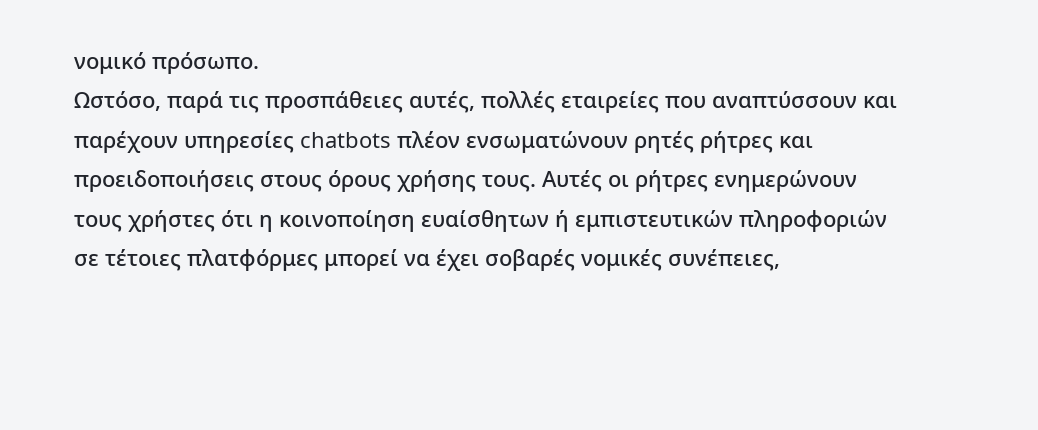νομικό πρόσωπο.
Ωστόσο, παρά τις προσπάθειες αυτές, πολλές εταιρείες που αναπτύσσουν και παρέχουν υπηρεσίες chatbots πλέον ενσωματώνουν ρητές ρήτρες και προειδοποιήσεις στους όρους χρήσης τους. Αυτές οι ρήτρες ενημερώνουν τους χρήστες ότι η κοινοποίηση ευαίσθητων ή εμπιστευτικών πληροφοριών σε τέτοιες πλατφόρμες μπορεί να έχει σοβαρές νομικές συνέπειες,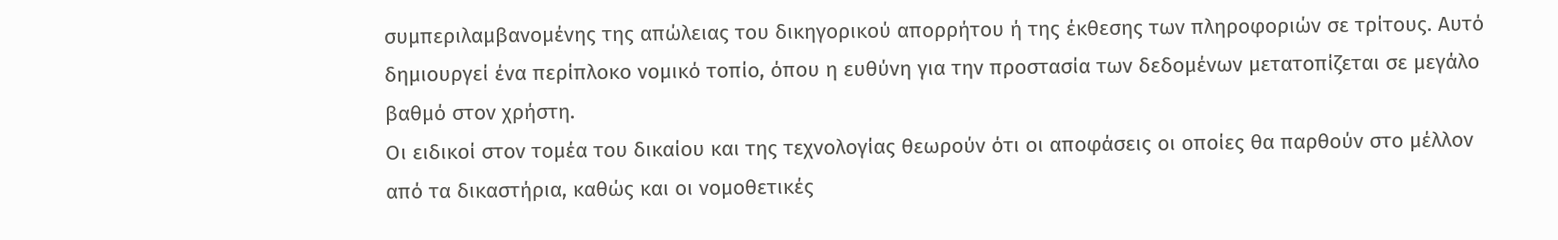συμπεριλαμβανομένης της απώλειας του δικηγορικού απορρήτου ή της έκθεσης των πληροφοριών σε τρίτους. Αυτό δημιουργεί ένα περίπλοκο νομικό τοπίο, όπου η ευθύνη για την προστασία των δεδομένων μετατοπίζεται σε μεγάλο βαθμό στον χρήστη.
Οι ειδικοί στον τομέα του δικαίου και της τεχνολογίας θεωρούν ότι οι αποφάσεις οι οποίες θα παρθούν στο μέλλον από τα δικαστήρια, καθώς και οι νομοθετικές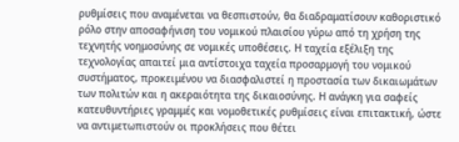ρυθμίσεις που αναμένεται να θεσπιστούν, θα διαδραματίσουν καθοριστικό ρόλο στην αποσαφήνιση του νομικού πλαισίου γύρω από τη χρήση της τεχνητής νοημοσύνης σε νομικές υποθέσεις. Η ταχεία εξέλιξη της τεχνολογίας απαιτεί μια αντίστοιχα ταχεία προσαρμογή του νομικού συστήματος, προκειμένου να διασφαλιστεί η προστασία των δικαιωμάτων των πολιτών και η ακεραιότητα της δικαιοσύνης. Η ανάγκη για σαφείς κατευθυντήριες γραμμές και νομοθετικές ρυθμίσεις είναι επιτακτική, ώστε να αντιμετωπιστούν οι προκλήσεις που θέτει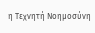η Τεχνητή Νοημοσύνη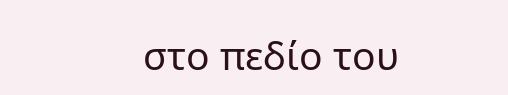στο πεδίο του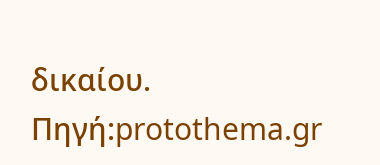δικαίου.
Πηγή:protothema.gr